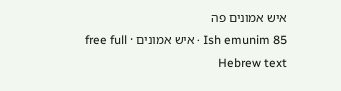איש אמונים פה
Ish emunim 85 · איש אמונים · free full Hebrew text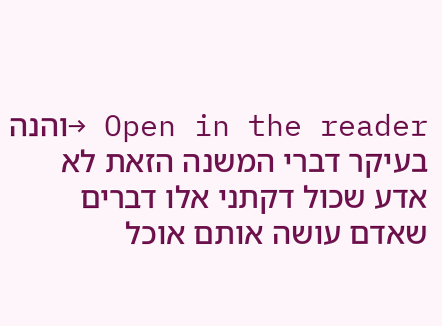Open in the reader →והנה בעיקר דברי המשנה הזאת לא אדע שכול דקתני אלו דברים שאדם עושה אותם אוכל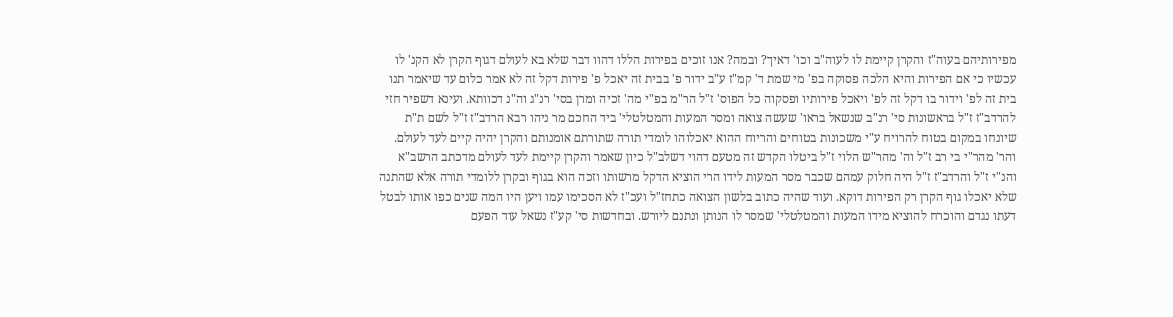מפירותיהם בעוה"ז והקרן קיימת לו לעוה"ב וכו' דאיך? ובמה? אנו זוכים בפירות הללו דהוו דבר שלא בא לעולם דגוף הקרן לא הקנ' לו עכשיו כי אם הפירות והיא הלכה פסוקה בפ' מי שמת ד' קמ"ז ע"ב ידור פ' בבית זה יאכל פ' פירות דקל זה לא אמר כלום עד שיאמר תנו בית זה לפ' וידור בו דקל זה לפ' ויאכל פירותיו ופסקוה כל הפוס' ז"ל הר"מ בפ"י מה' זכיה ומרן בסי' רנ"ג וה"נ דכוותא. ועינא דשפיר חזי להרדב"ז ז"ל בראשונות סי' רנ"ב שנשאל בראו' שעשה צואה ומסר המעות והמטלטלי' ביד החכם מר ניהו רבא הרדב"ז ז"ל לשם ת"ת שיונחו במקום בטוח להרויח ע"י משכונות בטוחים והריוח ההוא יאכלוהו לומדי תורה שתורתם אומנותם והקרן יהיה קיים לעד לעולם. והר' מהר"י בי רב ז"ל וה' מהר"ש הלוי ז"ל ביטלו הקדש זה מטעם דהוי דשלב"ל כיון שאמר והקרן קיימת לעד לעולם מדכתב הרשב"א והנ"י ז"ל והרדב"ז ז"ל היה חלוק עמהם שכבר מסר המעות לידו הרי הוציא הדקל מרשותו וזכה הוא בגוף ובקרן ללומדי תורה אלא שהתנה שלא יאכלו גוף הקרן רק הפירות דוקא. ועוד שהיה כתוב בלשון הצואה כתחז"ל ועכ"ז לא הסכימו עמו ויען היו המה שנים כפו אותו לבטל דעתו נגדם והוכרח להוציא מידו המעות והמטלטלי' שמסר לו הנותן ונתנם ליורש. ובחדשות סי' קע"ז נשאל עוד הפעם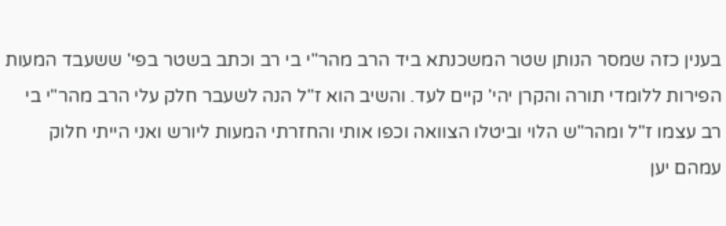בענין כזה שמסר הנותן שטר המשכנתא ביד הרב מהר"י בי רב וכתב בשטר בפי' ששעבד המעות הפירות ללומדי תורה והקרן יהי' קיים לעד. והשיב הוא ז"ל הנה לשעבר חלק עלי הרב מהר"י בי רב עצמו ז"ל ומהר"ש הלוי וביטלו הצוואה וכפו אותי והחזרתי המעות ליורש ואני הייתי חלוק עמהם יען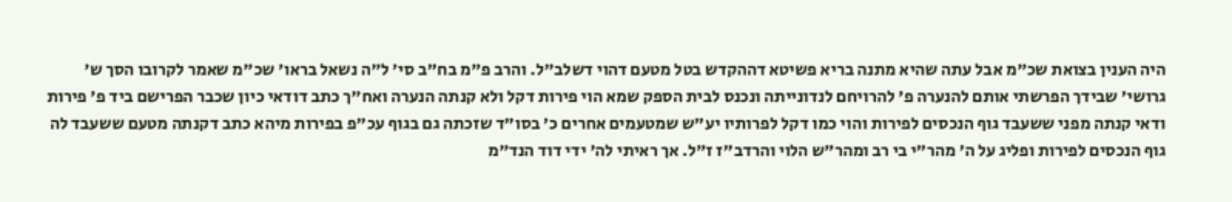היה הענין בצואת שכ"מ אבל עתה שהיא מתנה בריא פשיטא דההקדש בטל מטעם דהוי דשלב"ל. והרב פ"מ בח"ב סי' ל"ה נשאל בראו' שכ"מ שאמר לקרובו הסך ש' גרושי' שבידך הפרשתי אותם להנערה פ' להרויחם לנדונייתה ונכנס לבית הספק שמא הוי פירות דקל ולא קנתה הנערה ואח"ך כתב דודאי כיון שכבר הפרישם ביד פ' פירות ודאי קנתה מפני ששעבד גוף הנכסים לפירות והוי כמו דקל לפרותיו יע"ש שמטעמים אחרים כ' בסו"ד שזכתה גם בגוף עכ"פ בפירות מיהא כתב דקנתה מטעם ששעבד לה גוף הנכסים לפירות ופליג על ה' מהר"י בי רב ומהר"ש הלוי והרדב"ז ז"ל. אך ראיתי לה' ידי דוד הנד"מ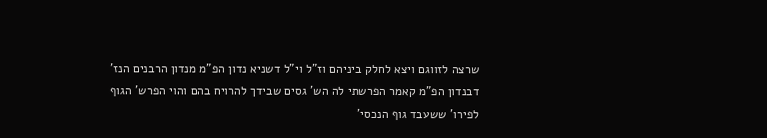שרצה לזווגם ויצא לחלק ביניהם וז"ל וי"ל דשניא נדון הפ"מ מנדון הרבנים הנז' דבנדון הפ"מ קאמר הפרשתי לה הש' גסים שבידך להרויח בהם והוי הפרש' הגוף לפירו' ששעבד גוף הנכסי'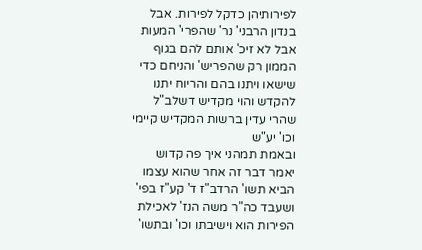לפירותיהן כדקל לפירות. אבל בנדון הרבני' נר' שהפרי' המעות אבל לא זיכ' אותם להם בגוף הממון רק שהפריש' והניחם כדי שישאו ויתנו בהם והריוח יתנו להקדש והוי מקדיש דשלב"ל שהרי עדין ברשות המקדיש קיימי וכו' יע"ש
ובאמת תמהני איך פה קדוש יאמר דבר זה אחר שהוא עצמו הביא תשו' הרדב"ז ד' קע"ז בפי' ושעבד כה"ר משה הנז' לאכילת הפירות הוא וישיבתו וכו' ובתשו'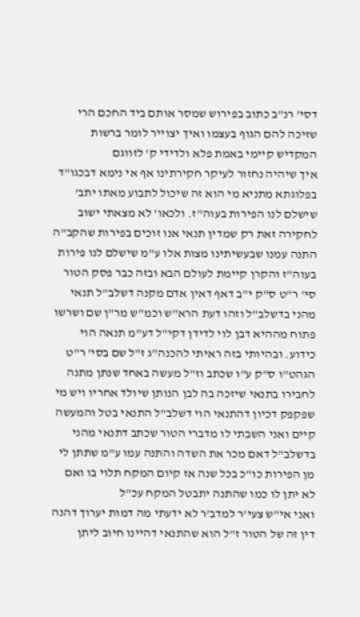דסי' רנ"ב כתוב בפירוש שמסר אותם ביד החכם הרי שזיכה להם הגוף בעצמו ואיך יצוייר לומר ברשות המקדיש קיימי באמת פלא ולדידי ק' לזווגם
איך שיהיה נחזור לעיקר חקירתינו אף אי נימא דבכגו"ד בפלוגתא מתניא מי הוא זה שיכול לתבוע מאתו יתב' שישלם לנו הפירות בעוה"ז. ולכאו' לא מצאתי ישוב לחקירה זאת רק שמדין תנאי אנו זוכים בפירות שהקב"ה התנה עמנו שבעשיתינו מצות אלו ע"מ שישלם לנו פירות בעוה"ז והקרן קיימת לעולם הבא ובזה כבר פסק הטור סי' ר"ט ס"ק י"ב דאף דאין אדם מקנה דשלב"ל תנאי מהני בדשלב"ל וזהו דעת הרא"ש וכמ"ש מר"ן שם ושרשו פתוח מההיא דבן לוי לדידן דקי"ל דע"מ תנאה הוי כידוע. ובהיותי בזה ראיתי להכנה"ג ז"ל שם בסי' ר"ט הגהט"ו ס"ק ע"ו שכתב וז"ל מעשה באחד שנתן מתנה לחבירו בתנאי שיזכה בה לבן הנותן שיולד אחריו ויש מי שפקפק דכיון דהתנאי הוי דשלב"ל התנאי בטל והמעשה קיים ואני השבתי לו מדברי הטור שכתב דתנאי מהני בדשלב"ל דאם מכר את השדה והתנה עמו ע"מ שתתן לי מן הפירות כו"כ בכל שנה אז קיום המקח תלוי בו ואם לא יתן לו כמו שהתנה יתבטל המקח עכ"ל
ואני אי"ש צעי'ר למדב'ר לא ידעתי מה דמות יערוך דהנה דין זה של הטור ז"ל הוא שהתנאי דהיינו חיוב ליתן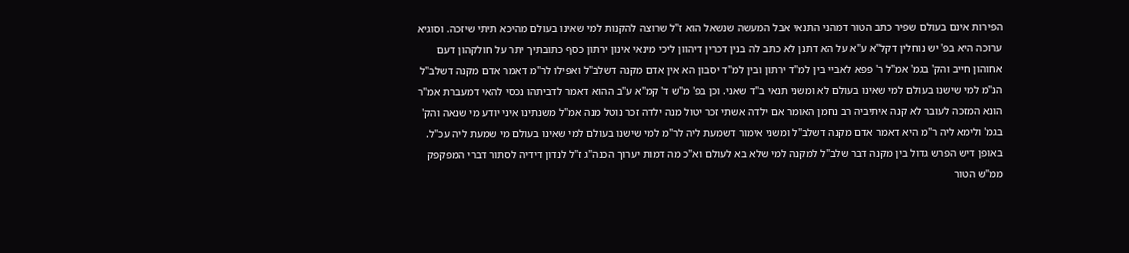הפירות אינם בעולם שפיר כתב הטור דמהני התנאי אבל המעשה שנשאל הוא ז"ל שרוצה להקנות למי שאינו בעולם מהיכא תיתי שיזכה. וסוגיא ערוכה היא בפ' יש נוחלין דקל"א ע"א על הא דתנן לא כתב לה בנין דכרין דיהוון ליכי מינאי אינון ירתון כסף כתובתיך יתר על חולקהון דעם אחוהון חייב והק' בגמ' אמ"ל ר' פפא לאביי בין למ"ד ירתון ובין למ"ד יסבון הא אין אדם מקנה דשלב"ל ואפילו לר"מ דאמר אדם מקנה דשלב"ל הנ"מ למי שישנו בעולם למי שאינו בעולם לא ומשני תנאי ב"ד שאני. וכן בפ' מ"ש ד' קמ"א ע"ב ההוא דאמר לדביתהו נכסי להאי דמעברת אמ"ר הונא המזכה לעובר לא קנה איתיביה רב נחמן האומר אם ילדה אשתי זכר יטול מנה ילדה זכר נוטל מנה אמ"ל משנתינו איני יודע מי שנאה והק' בגמ' ולימא ליה ר"מ היא דאמר אדם מקנה דשלב"ל ומשני אימור דשמעת ליה לר"מ למי שישנו בעולם למי שאינו בעולם מי שמעת ליה עכ"ל. באופן דיש הפרש גדול בין מקנה דבר שלב"ל למקנה למי שלא בא לעולם וא"כ מה דמות יערוך הכנה"ג ז"ל לנדון דידיה לסתור דברי המפקפק ממ"ש הטור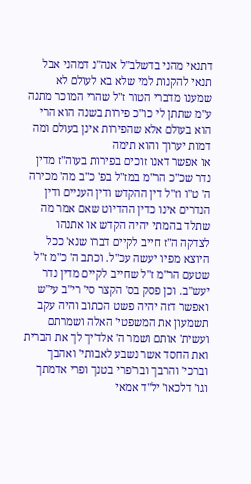דתנאי מהני בדשלב"ל אנה"נ דמהני אבל תנאי להקנות למי שלא בא לעולם לא שמענו מדברי הטור ז"ל שהרי המוכר מתנה ע"מ שתתן לי כו"כ פירות בשנה הוא הרי הוא בעולם אלא שהפירות אינן בעולם ומה דמות יערוך והוא תימה
או אפשר דאנו זוכים בפירות בעוה"ז מדין נדר שכ"כ הר"מ במז"ל בפ' כ"ב מה' מכירה ה' ט"ו וז"ל דין ההקדש ודין העניים ודין הנדרים אינו כדין ההדיוט שאם אמר מה שתלד בהמתי יהיה הקדש או אתנהו לצדקה ה"ז חייב לקיים דברו שנא' ככל היוצא מפיו יעשה עכ"ל. וכתב ה' כ"מ ז"ל שטעם הר"מ ז"ל שחייב לקיים מדין נדר יעש"ב. וכן פסק בס' הקצר סי' רי"ב עי"ש
ואפשר דזה יהיה פשט הכתוב והיה עקב תשמעון את המשפטי' האלה ושמרתם ועשית' אותם ושמר ה' אלד'יך לך את הברית ואת החסד אשר נשבע לאבותי' ואהבך וברכי' והרבך ובר'פרי בטנך ופרי אדמתך וגו' דלכאו' יל"ד אמאי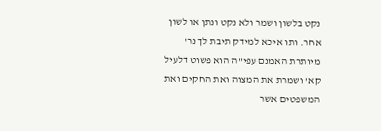נקט בלשון ושמר ולא נקט ונתן או לשון אחר. ותו איכא למידק תיבת לך נר' מיותרת האמנם עפי"ה הוא פשוט דלעיל קא' ושמרת את המצוה ואת החקים ואת המשפטים אשר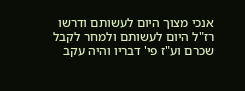אנכי מצוך היום לעשותם ודרשו רז"ל היום לעשותם ולמחר לקבל שכרם וע"ז פי' דבריו והיה עקב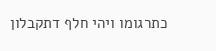כתרגומו ויהי חלף דתקבלון